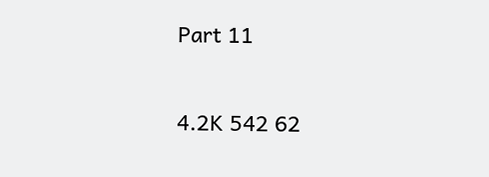Part 11

4.2K 542 62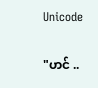Unicode

"ဟင် ..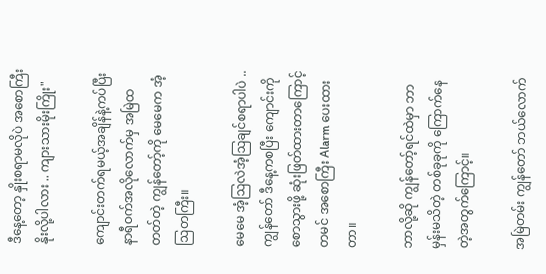ဒီနေ့တော့ နှိုးစရာမလိုပဲ အစောကြီးနိုးလို့ပါလား .. ကျားသားမိုးကြိုး"

ကျောင်းတက်ရမယ့်အချိန်နဲ့ကပ်ပြီး နာရီဝက်အလိုလောက်မှ အမြဲထတတ်တဲ့ ကျွန်တော့်ကို မေမေက အံ့ဩတကြီး။

မေမေ အံ့ဩလဲအံ့ဩချင်စရာပါပဲ .. ကျွန်တော် ဒီနေ့ကစပြီး ကျောင်းကို စောသွားဖို့ ဆုံးဖြတ်ထားတာကြောင့် တမင် အစောကြီး Alarm ပေးထားတာ။

ဘာလို့ဆို ကျွန်တော့်ရင်ထဲမှာ ဘာမှန်းမသိတဲ့ တစ်ခုခုကို ကြောက်နေတဲ့အတွက်ကြောင့်။

အမြဲတမ်း ကျွန်တော် ဘယ်လောက်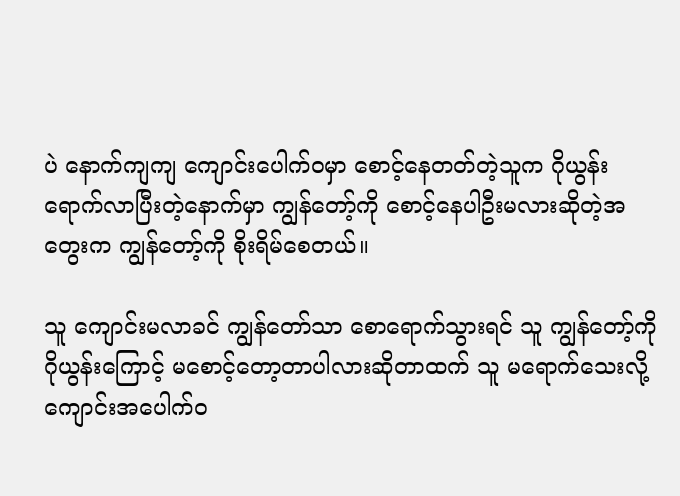ပဲ နောက်ကျကျ ကျောင်းပေါက်ဝမှာ စောင့်နေတတ်တဲ့သူက ဂိုယွန်းရောက်လာပြီးတဲ့နောက်မှာ ကျွန်တော့်ကို စောင့်နေပါဦးမလားဆိုတဲ့အတွေးက ကျွန်တော့်ကို စိုးရိမ်စေတယ်။

သူ ကျောင်းမလာခင် ကျွန်တော်သာ စောရောက်သွားရင် သူ ကျွန်တော့်ကို ဂိုယွန်းကြောင့် မစောင့်တော့တာပါလားဆိုတာထက် သူ မရောက်သေးလို့ ကျောင်းအပေါက်ဝ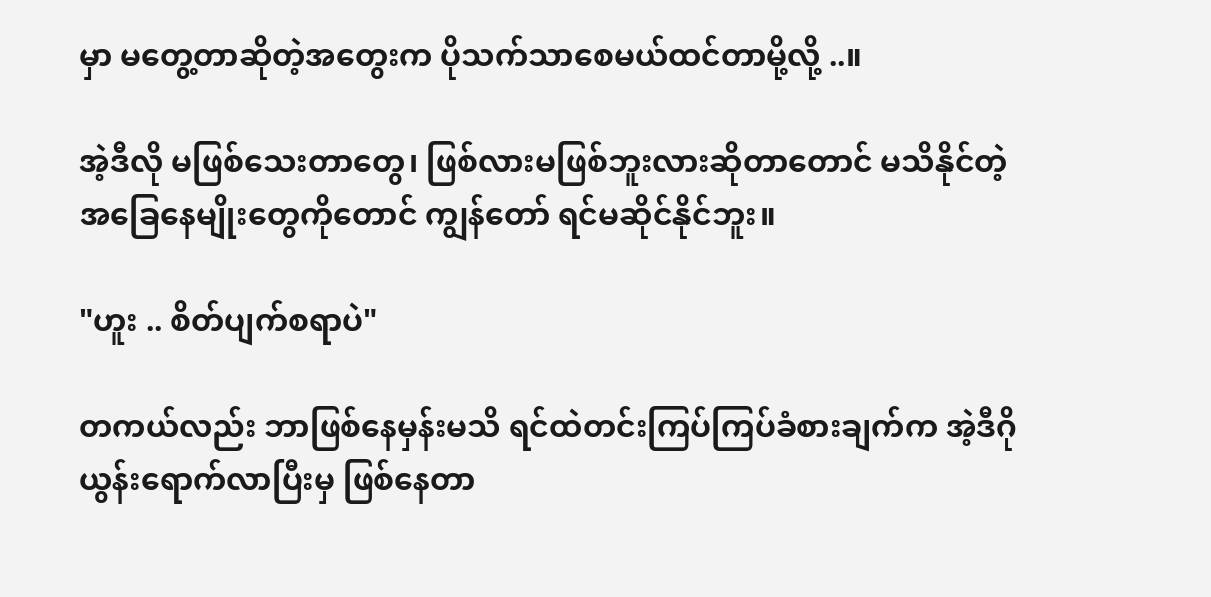မှာ မတွေ့တာဆိုတဲ့အတွေးက ပိုသက်သာစေမယ်ထင်တာမို့လို့ ..။

အဲ့ဒီလို မဖြစ်သေးတာတွေ၊ ဖြစ်လားမဖြစ်ဘူးလားဆိုတာတောင် မသိနိုင်တဲ့ အခြေနေမျိုးတွေကိုတောင် ကျွန်တော် ရင်မဆိုင်နိုင်ဘူး။

"ဟူး .. စိတ်ပျက်စရာပဲ"

တကယ်လည်း ဘာဖြစ်နေမှန်းမသိ ရင်ထဲတင်းကြပ်ကြပ်ခံစားချက်က အဲ့ဒီဂိုယွန်းရောက်လာပြီးမှ ဖြစ်နေတာ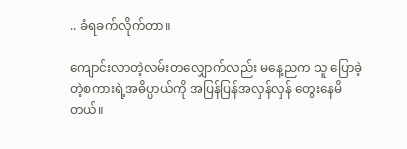.. ခံရခက်လိုက်တာ။

ကျောင်းလာတဲ့လမ်းတလျှောက်လည်း မနေ့ညက သူ ပြောခဲ့တဲ့စကားရဲ့အဓိပ္ပာယ်ကို အပြန်ပြန်အလှန်လှန် တွေးနေမိတယ်။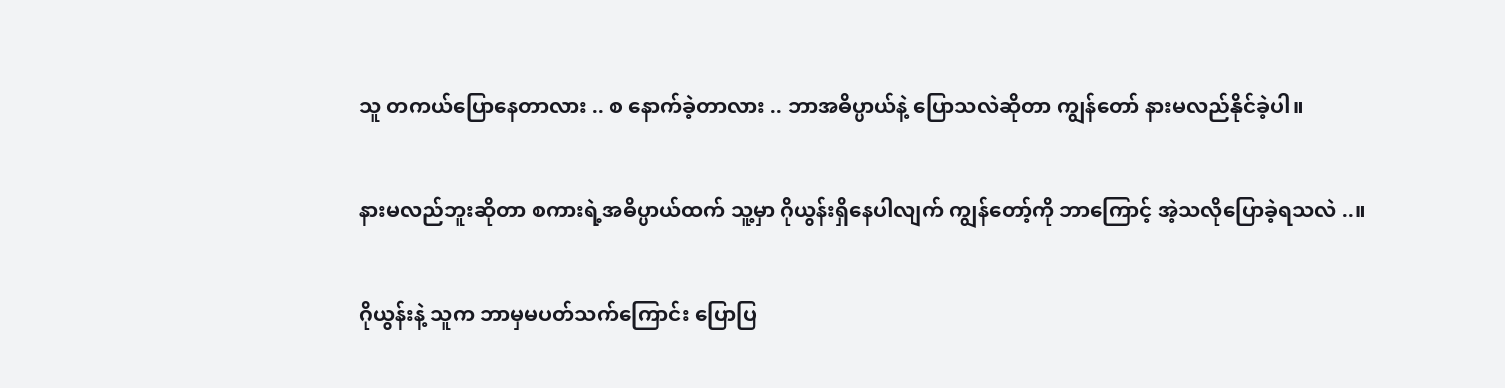သူ တကယ်ပြောနေတာလား .. စ နောက်ခဲ့တာလား .. ဘာအဓိပ္ပာယ်နဲ့ ပြောသလဲဆိုတာ ကျွန်တော် နားမလည်နိုင်ခဲ့ပါ။

နားမလည်ဘူးဆိုတာ စကားရဲ့အဓိပ္ပာယ်ထက် သူ့မှာ ဂိုယွန်းရှိနေပါလျက် ကျွန်တော့်ကို ဘာကြောင့် အဲ့သလိုပြောခဲ့ရသလဲ ..။

ဂိုယွန်းနဲ့ သူက ဘာမှမပတ်သက်ကြောင်း ပြောပြ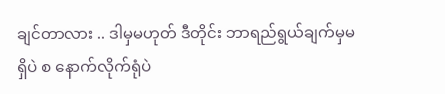ချင်တာလား .. ဒါမှမဟုတ် ဒီတိုင်း ဘာရည်ရွယ်ချက်မှမရှိပဲ စ နောက်လိုက်ရုံပဲ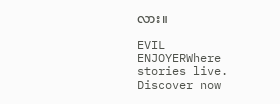လား။

EVIL ENJOYERWhere stories live. Discover now